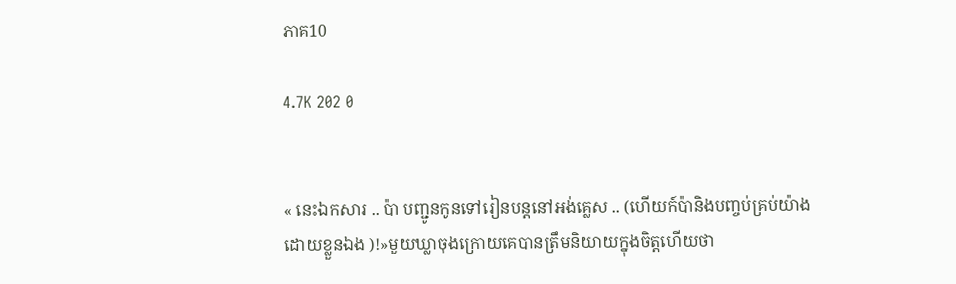ភាគ10

4.7K 202 0


« នេះឯកសារ .. ប៉ា បញ្ជូនកូនទៅរៀនបន្តនៅអង់គ្លេស .. (ហើយក៍ប៉ានិងបញ្ចប់គ្រប់យ៉ាងដោយខ្លួនឯង )!»មួយឃ្លាចុងក្រោយគេបានត្រឹមនិយាយក្នុងចិត្តហើយថា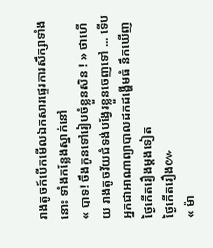រាងតូចក៍បើកមើលឯកសារផ្ទេរការសឹក្សាទាំងនោះ ទាំងកន្លែងស្នាក់នៅ
« បាទ! ចឹងកូនទៅរៀបចំខ្លួនសិន ! » ថាហើយ រាងតូចវ័យជំទង់បង្វែរខ្លួនចេញទៅ ... ទើបអ្នកជាអាណាព្យាបាលដកដង្ហើមធំ នឹកឃើញថ្ងៃកើតរឿងម្តងទៀត
ថ្ងៃកើតរឿង៚
« ម៉ា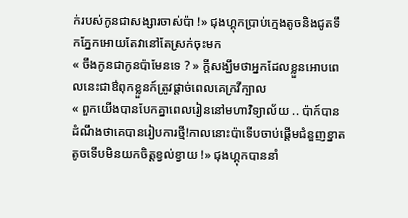ក់របស់កូនជាសង្សារចាស់ប៉ា !» ជុងហ្គុកប្រាប់ក្មេងតូចនិងជូតទឹកភ្នែកអោយតែវានៅតែស្រក់ចុះមក
« ចឹងកូនជាកូនប៉ាមែនទេ ? » ក្តីសង្ឃឹមថាអ្នកដែលខ្លួនអោបពេលនេះជាឳពុកខ្លួនក៍ត្រូវផ្តាច់ពេលគេក្រវីក្បាល
« ពួកយើងបានបែកគ្នាពេលរៀននៅមហាវិទ្យាល័យ .. ប៉ាក៍បានដំណឹងថាគេបានរៀបការថ្មី!កាលនោះប៉ាទើបចាប់ផ្តើមជំនួញខ្នាតតូចទើបមិនយកចិត្តខ្វល់ខ្វាយ !» ជុងហ្គុកបាននាំ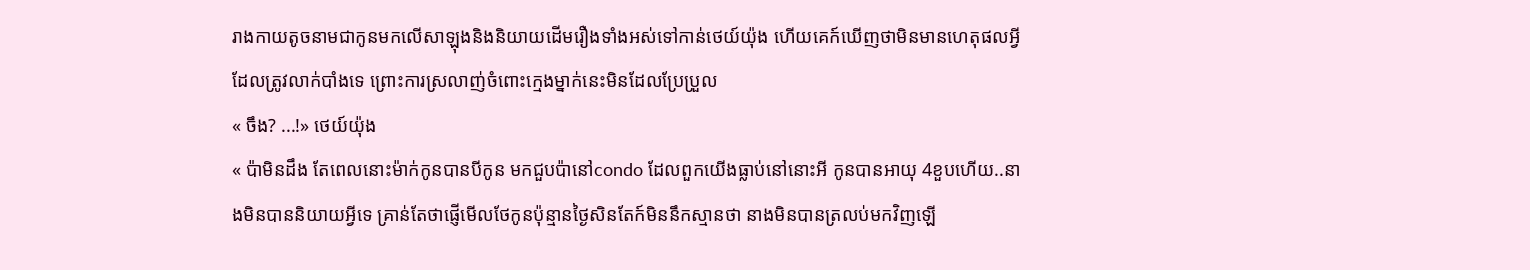រាងកាយតូចនាមជាកូនមកលើសាឡុងនិងនិយាយដើមរឿងទាំងអស់ទៅកាន់ថេយ៍យ៉ុង ហើយគេក៍ឃើញថាមិនមានហេតុផលអ្វីដែលត្រូវលាក់បាំងទេ ព្រោះការស្រលាញ់ចំពោះក្មេងម្នាក់នេះមិនដែលប្រែប្រួល
« ចឹង? ...!» ថេយ៍យ៉ុង
« ប៉ាមិនដឹង តែពេលនោះម៉ាក់កូនបានបីកូន មកជួបប៉ានៅcondo ដែលពួកយើងធ្លាប់នៅនោះអី កូនបានអាយុ 4ខួបហើយ..នាងមិនបាននិយាយអ្វីទេ គ្រាន់តែថាផ្ញើមើលថែកូនប៉ុន្មានថ្ងៃសិនតែក៍មិននឹកស្មានថា នាងមិនបានត្រលប់មកវិញឡើ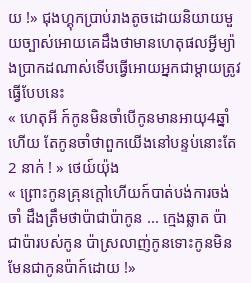យ !» ជុងហ្គុកប្រាប់រាងតូចដោយនិយាយមួយច្បាស់អោយគេដឹងថាមានហេតុផលអ្វីម្យ៉ាងប្រាកដណាស់ទើបធ្វើអោយអ្នកជាម្តាយត្រូវធ្វើបែបនេះ
« ហេតុអី ក៍កូនមិនចាំបើកូនមានអាយុ4ឆ្នាំហើយ តែកូនចាំថាពួកយើងនៅបន្ទប់នោះតែ2 នាក់ ! » ថេយ៍យ៉ុង
« ព្រោះកូនគ្រុនក្តៅហើយក៍បាត់បង់ការចង់ចាំ ដឹងត្រឹមថាប៉ាជាប៉ាកូន ... ក្មេងឆ្លាត ប៉ា ជាប៉ារបស់កូន ប៉ាស្រលាញ់កូនទោះកូនមិនមែនជាកូនប៉ាក៍ដោយ !»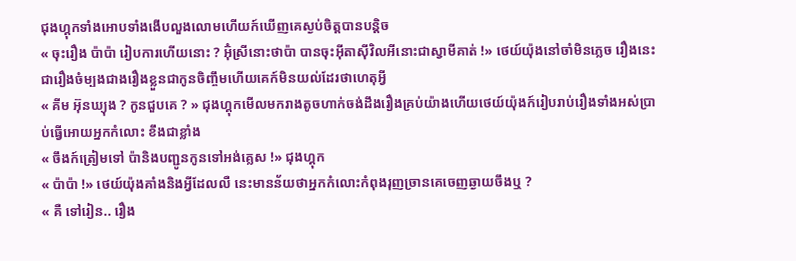ជុងហ្គុកទាំងអោបទាំងងើបលួងលោមហើយក៍ឃើញគេស្ងប់ចិត្តបានបន្តិច
« ចុះរឿង ប៉ាប៉ា រៀបការហើយនោះ ? អ៊ុំស្រីនោះថាប៉ា បានចុះអុីតាសុីវិលអីនោះជាស្វាមីគាត់ !» ថេយ៍យ៉ុងនៅចាំមិនភ្លេច រឿងនេះជារឿងចំម្បងជាងរឿងខ្លួនជាកូនចិញ្ចឹមហើយគេក៍មិនយល់ដែរថាហេតុអ្វី
« គីម អ៊ុនឃ្យុង ? កូនជួបគេ ? » ជុងហ្គុកមើលមករាងតូចហាក់ចង់ដឹងរឿងគ្រប់យ៉ាងហើយថេយ៍យ៉ុងក៍រៀបរាប់រឿងទាំងអស់ប្រាប់ធ្វើអោយអ្នកកំលោះ ខឹងជាខ្លាំង
« ចឹងក៍ត្រៀមទៅ ប៉ានិងបញ្ជូនកូនទៅអង់គ្លេស !» ជុងហ្គុក
« ប៉ាប៉ា !» ថេយ៍យ៉ុងគាំងនិងអ្វីដែលលឺ នេះមានន័យថាអ្នកកំលោះកំពុងរុញច្រានគេចេញឆ្ងាយចឹងឬ ?
« គឺ ទៅរៀន.. រឿង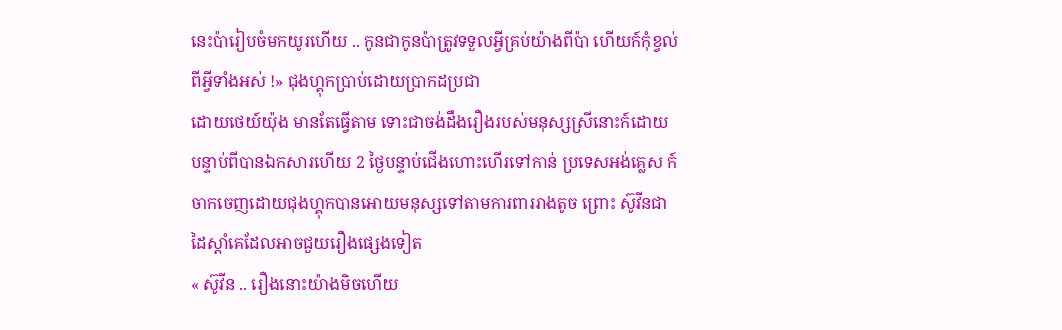នេះប៉ារៀបចំមកយូរហើយ .. កូនជាកូនប៉ាត្រូវទទួលអ្វីគ្រប់យ៉ាងពីប៉ា ហើយក៍កុំខ្វល់ពីអ្វីទាំងអស់ !» ជុងហ្គុកប្រាប់ដោយប្រាកដប្រជា
ដោយថេយ៍យ៉ុង មានតែធ្វើតាម ទោះជាចង់ដឹងរឿងរបស់មនុស្សស្រីនោះក៍ដោយ
បន្ទាប់ពីបានឯកសារហើយ 2 ថ្ងៃបន្ទាប់ជើងហោះហើរទៅកាន់ ប្រទេសអង់គ្លេស ក៍ចាកចេញដោយជុងហ្គុកបានអោយមនុស្សទៅតាមការពាររាងតូច ព្រោះ ស៊ូវីនជាដៃស្តាំគេដែលអាចជួយរឿងផ្សេងទៀត
« ស៊ូវីន .. រឿងនោះយ៉ាងមិចហើយ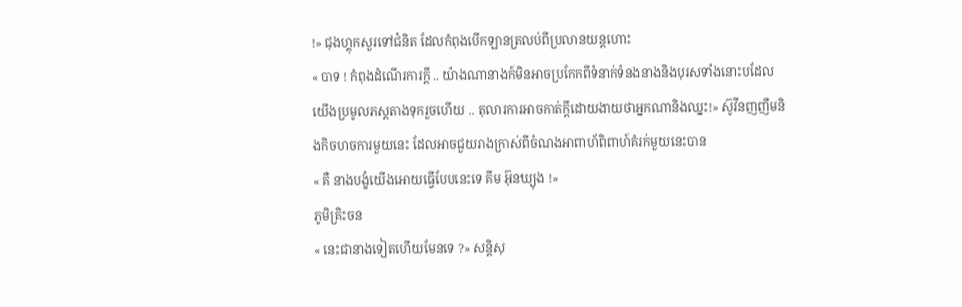!» ជុងហ្គុកសួរទៅជំនិត ដែលកំពុងបើកឡានត្រលប់ពីប្រលានយន្តហោះ
« បាទ ! កំពុងដំណើរការក្តី .. យ៉ាងណានាងក៍មិនអាចប្រកែកពីទំនាក់ទំនងនាងនិងបុរសទាំងនោះបដែលយើងប្រមូលភស្តតាងទុករួចហើយ .. តុលារការអាចកាត់ក្តីដោយងាយថាអ្នកណានិងឈ្នះ!» ស៊ូវីនញញឹមនិងកិចហចការមួយនេះ ដែលអាចជួយរាងក្រាស់ពីចំណងអាពាហ័ពិពាហ៍គំរក់មួយនេះបាន
« គឺ នាងបង្ខំយើងអោយធ្វើបែបនេះទេ គីម អ៊ុនឃ្យុង !»
ភូមិគ្រិះចន
« នេះជានាងទៀតហើយមែនទេ ?» សន្តិសុ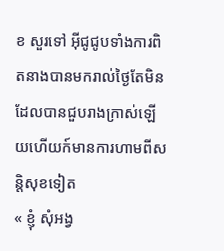ខ សួរទៅ អ៊ីជូជូបទាំងការពិតនាងបានមករាល់ថ្ងៃតែមិនដែលបានជួបរាងក្រាស់ឡើយហើយក៍មានការហាមពីសន្តិសុខទៀត
« ខ្ញុំ សុំអង្វ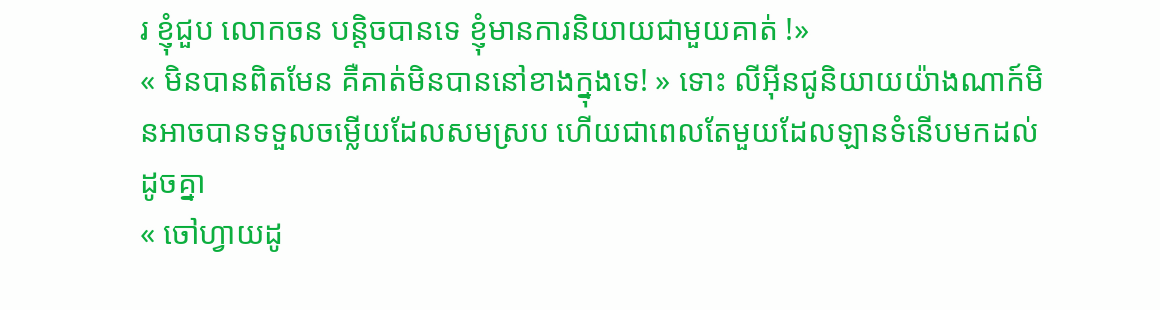រ ខ្ញុំជួប លោកចន បន្តិចបានទេ ខ្ញុំមានការនិយាយជាមួយគាត់ !»
« មិនបានពិតមែន គឺគាត់មិនបាននៅខាងក្នុងទេ! » ទោះ លីអ៊ីនជូនិយាយយ៉ាងណាក៍មិនអាចបានទទួលចម្លើយដែលសមស្រប ហើយជាពេលតែមួយដែលឡានទំនើបមកដល់ដូចគ្នា
« ចៅហ្វាយដូ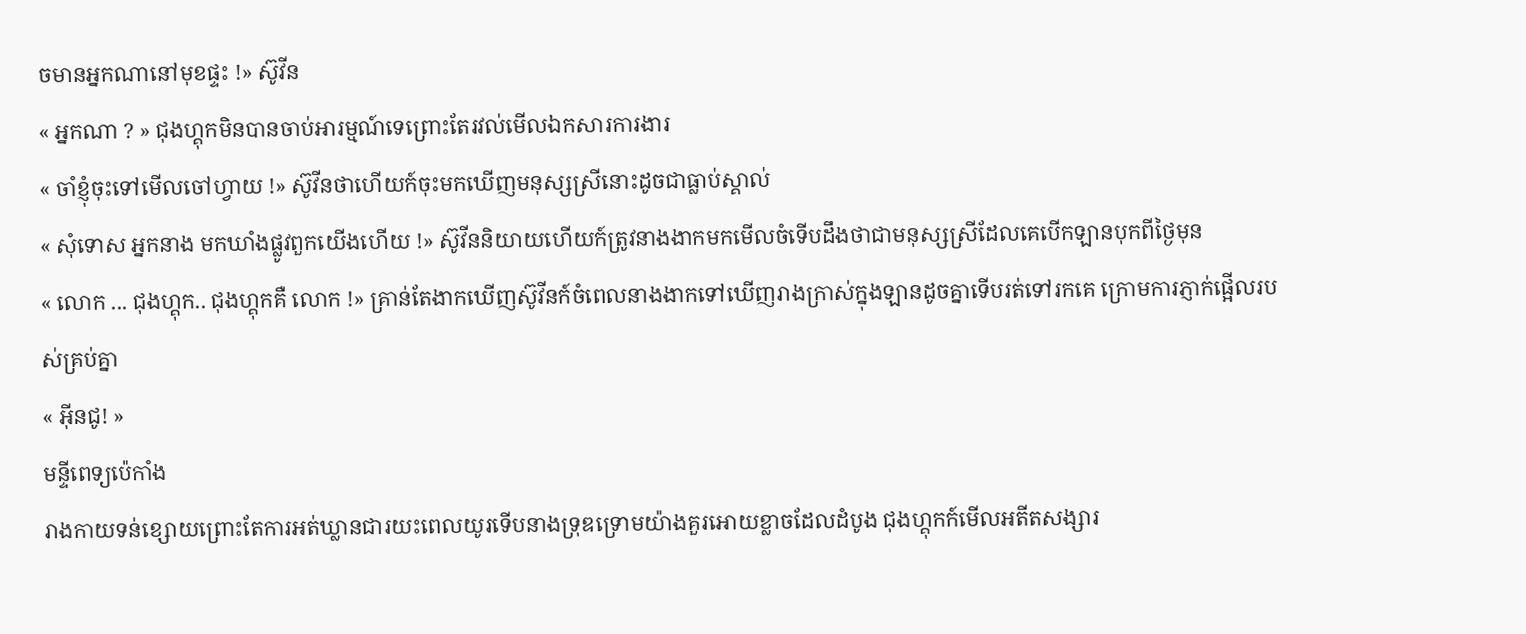ចមានអ្នកណានៅមុខផ្ទះ !» ស៊ូវីន
« អ្នកណា ? » ជុងហ្គុកមិនបានចាប់អារម្មណ៍ទេព្រោះតែរវល់មើលឯកសារការងារ
« ចាំខ្ញុំចុះទៅមើលចៅហ្វាយ !» ស៊ូវីនថាហើយក៍ចុះមកឃើញមនុស្សស្រីនោះដូចជាធ្លាប់ស្គាល់
« សុំទោស អ្នកនាង មកឃាំងផ្លូវពួកយើងហើយ !» ស៊ូវីននិយាយហើយក៍ត្រូវនាងងាកមកមើលចំទើបដឹងថាជាមនុស្សស្រីដែលគេបើកឡានបុកពីថ្ងៃមុន
« លោក ... ជុងហ្គុក.. ជុងហ្គុកគឺ លោក !» គ្រាន់តែងាកឃើញស៊ូវីនក៍ចំពេលនាងងាកទៅឃើញរាងក្រាស់ក្នុងឡានដូចគ្នាទើបរត់ទៅរកគេ ក្រោមការភ្ញាក់ផ្អើលរបស់គ្រប់គ្នា
« អ៊ីនជូ! »
មន្ទីពេទ្យប៉េកាំង
រាងកាយទន់ខ្សោយព្រោះតែការអត់ឃ្លានជារយះពេលយូរទើបនាងទ្រុឌទ្រោមយ៉ាងគួរអោយខ្លាចដែលដំបូង ជុងហ្គុកក៍មើលអតីតសង្សារ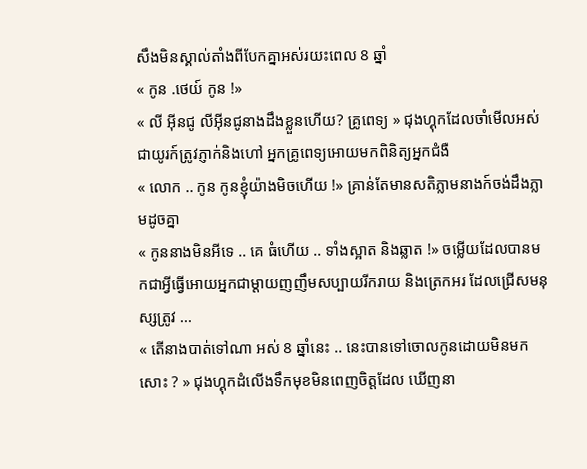សឹងមិនស្គាល់តាំងពីបែកគ្នាអស់រយះពេល 8 ឆ្នាំ
« កូន .ថេយ៍ កូន !»
« លី អ៊ីនជូ លីអ៊ីនជូនាងដឹងខ្លួនហើយ? គ្រូពេទ្យ » ជុងហ្គុកដែលចាំមើលអស់ជាយូរក៍ត្រូវភ្ញាក់និងហៅ អ្នកគ្រូពេទ្យអោយមកពិនិត្យអ្នកជំងឺ
« លោក .. កូន កូនខ្ញុំយ៉ាងមិចហើយ !» គ្រាន់តែមានសតិភ្លាមនាងក៍ចង់ដឹងភ្លាមដូចគ្នា
« កូននាងមិនអីទេ .. គេ ធំហើយ .. ទាំងស្អាត និងឆ្លាត !» ចម្លើយដែលបានមកជាអ្វីធ្វើអោយអ្នកជាម្តាយញញឹមសប្បាយរីករាយ និងត្រេកអរ ដែលជ្រើសមនុស្សត្រូវ ...
« តើនាងបាត់ទៅណា អស់ 8 ឆ្នាំនេះ .. នេះបានទៅចោលកូនដោយមិនមកសោះ ? » ជុងហ្គុកដំលើងទឹកមុខមិនពេញចិត្តដែល ឃើញនា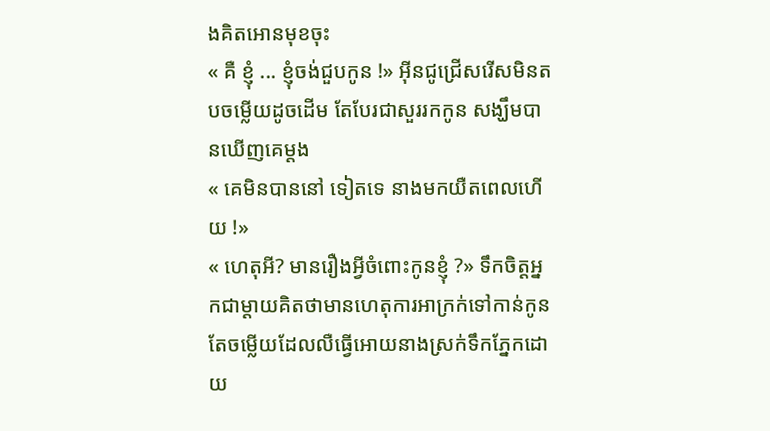ងគិតអោនមុខចុះ
« គឺ ខ្ញុំ ... ខ្ញុំចង់ជួបកូន !» អ៊ីនជូជ្រើសរើសមិនតបចម្លើយដូចដើម តែបែរជាសួររកកូន សង្ឃឹមបានឃើញគេម្តង
« គេមិនបាននៅ ទៀតទេ នាងមកយឺតពេលហើយ !»
« ហេតុអី? មានរឿងអ្វីចំពោះកូនខ្ញុំ ?» ទឹកចិត្តអ្នកជាម្តាយគិតថាមានហេតុការអាក្រក់ទៅកាន់កូនតែចម្លើយដែលលឺធ្វើអោយនាងស្រក់ទឹកភ្នែកដោយ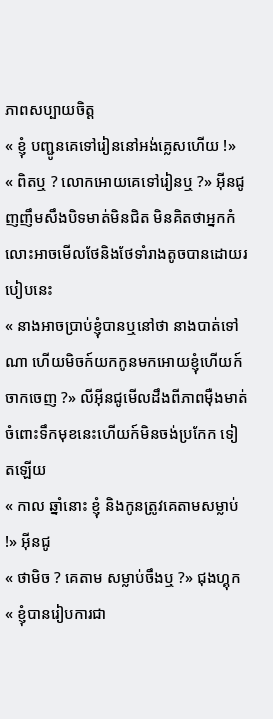ភាពសប្បាយចិត្ត
« ខ្ញុំ បញ្ជូនគេទៅរៀននៅអង់គ្លេសហើយ !»
« ពិតឬ ? លោកអោយគេទៅរៀនឬ ?» អ៊ីនជូញញឹមសឹងបិទមាត់មិនជិត មិនគិតថាអ្នកកំលោះអាចមើលថែនិងថែទាំរាងតូចបានដោយរបៀបនេះ
« នាងអាចប្រាប់ខ្ញុំបានឬនៅថា នាងបាត់ទៅណា ហើយមិចក៍យកកូនមកអោយខ្ញុំហើយក៍ចាកចេញ ?» លីអ៊ីនជូមើលដឹងពីភាពមុឺងមាត់ចំពោះទឹកមុខនេះហើយក៍មិនចង់ប្រកែក ទៀតឡើយ
« កាល ឆ្នាំនោះ ខ្ញុំ និងកូនត្រូវគេតាមសម្លាប់ !» អ៊ីនជូ
« ថាមិច ? គេតាម សម្លាប់ចឹងឬ ?» ជុងហ្គុក
« ខ្ញុំបានរៀបការជា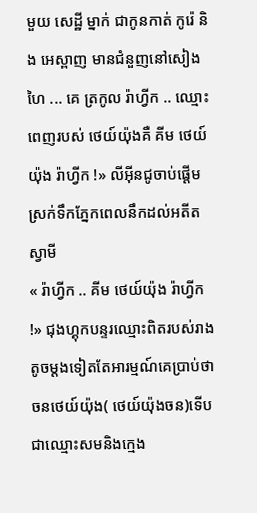មួយ សេដ្ឋី ម្នាក់ ជាកូនកាត់ កូរ៉េ និង អេស្ពាញ មានជំនួញនៅសៀងហៃ ... គេ ត្រកូល រ៉ាហ្វីក .. ឈ្មោះពេញរបស់ ថេយ៍យ៉ុងគឺ គីម ថេយ៍យ៉ុង រ៉ាហ្វីក !» លីអ៊ីនជូចាប់ផ្តើមស្រក់ទឹកភ្នែកពេលនឹកដល់អតីតស្វាមី
« រ៉ាហ្វីក .. គីម ថេយ៍យ៉ុង រ៉ាហ្វីក !» ជុងហ្គុកបន្ទរឈ្មោះពិតរបស់រាងតូចម្តងទៀតតែអារម្មណ៍គេប្រាប់ថាចនថេយ៍យ៉ុង( ថេយ៍យ៉ុងចន)ទើបជាឈ្មោះសមនិងក្មេង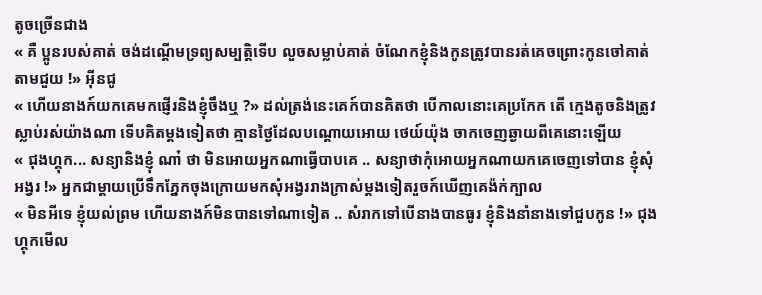តូចច្រើនជាង
« គឺ ប្អូនរបស់គាត់ ចង់ដណ្តើមទ្រព្យសម្បត្តិទើប លួចសម្លាប់គាត់ ចំណែកខ្ញុំនិងកូនត្រូវបានរត់គេចព្រោះកូនចៅគាត់តាមជួយ !» អ៊ីនជូ
« ហើយនាងក៍យកគេមកផ្ញើរនិងខ្ញុំចឹងឬ ?» ដល់ត្រង់នេះគេក៍បានគិតថា បើកាលនោះគេប្រកែក តើ ក្មេងតូចនិងត្រូវស្លាប់រស់យ៉ាងណា ទើបគិតម្តងទៀតថា គ្មានថ្ងៃដែលបណ្តោយអោយ ថេយ៍យ៉ុង ចាកចេញឆ្ងាយពីគេនោះឡើយ
« ជុងហ្គុក... សន្យានិងខ្ញុំ ណា៎ ថា មិនអោយអ្នកណាធ្វើបាបគេ .. សន្យាថាកុំអោយអ្នកណាយកគេចេញទៅបាន ខ្ញុំសុំអង្វរ !» អ្នកជាម្តាយប្រើទឹកភ្នែកចុងក្រោយមកសុំអង្វររាងក្រាស់ម្តងទៀតរួចក៍ឃើញគេង៉ក់ក្បាល
« មិនអីទេ ខ្ញុំយល់ព្រម ហើយនាងក៍មិនបានទៅណាទៀត .. សំរាកទៅបើនាងបានធូរ ខ្ញុំនិងនាំនាងទៅជួបកូន !» ជុងហ្គុកមើល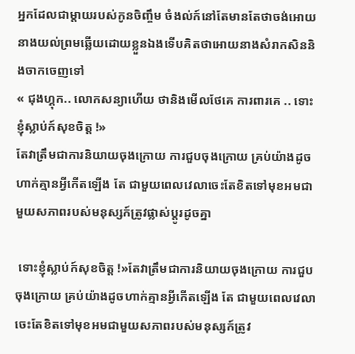អ្នកដែលជាម្តាយរបស់កូនចិញ្ចឹម ចំងល់ក៍នៅតែមានតែថាចង់អោយនាងយល់ព្រមឆ្លើយដោយខ្លួនឯងទើបគិតថាអោយនាងសំរាកសិននិងចាកចេញទៅ
« ជុងហ្គុក.. លោកសន្យាហើយ ថានិងមើលថែគេ ការពារគេ .. ទោះខ្ញុំស្លាប់ក៍សុខចិត្ត !»
តែវាត្រឹមជាការនិយាយចុងក្រោយ ការជួបចុងក្រោយ គ្រប់យ៉ាងដូចហាក់គ្មានអ្វីកើតឡើង តែ ជាមួយពេលវេលាចេះតែខិតទៅមុខអមជាមួយសភាពរបស់មនុស្សក៍ត្រូវផ្លាស់ប្តូរដូចគ្នា

 ទោះខ្ញុំស្លាប់ក៍សុខចិត្ត !»តែវាត្រឹមជាការនិយាយចុងក្រោយ ការជួបចុងក្រោយ គ្រប់យ៉ាងដូចហាក់គ្មានអ្វីកើតឡើង តែ ជាមួយពេលវេលាចេះតែខិតទៅមុខអមជាមួយសភាពរបស់មនុស្សក៍ត្រូវ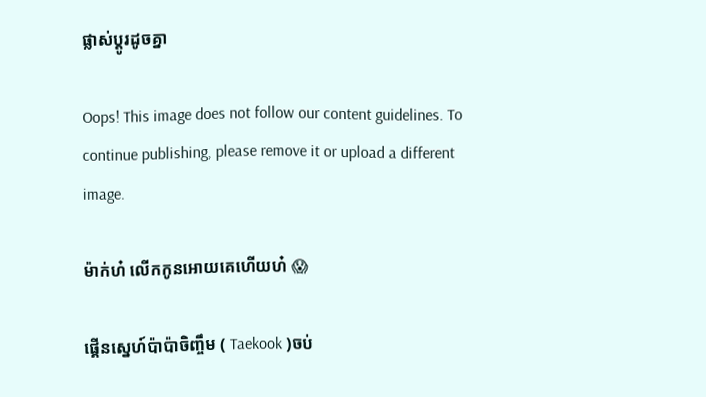ផ្លាស់ប្តូរដូចគ្នា

Oops! This image does not follow our content guidelines. To continue publishing, please remove it or upload a different image.

ម៉ាក់ហ៎ លើកកូនអោយគេហើយហ៎ 😱

ផ្គើនស្នេហ៍ប៉ាប៉ាចិញ្ចឹម ( Taekook )ចប់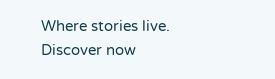Where stories live. Discover now